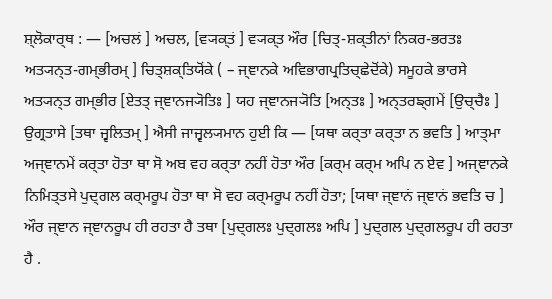ਸ਼੍ਲੋਕਾਰ੍ਥ : — [ਅਚਲਂ ] ਅਚਲ, [ਵ੍ਯਕ੍ਤਂ ] ਵ੍ਯਕ੍ਤ ਔਰ [ਚਿਤ੍-ਸ਼ਕ੍ਤੀਨਾਂ ਨਿਕਰ-ਭਰਤਃ ਅਤ੍ਯਨ੍ਤ-ਗਮ੍ਭੀਰਮ੍ ] ਚਿਤ੍ਸ਼ਕ੍ਤਿਯੋਂਕੇ ( – ਜ੍ਞਾਨਕੇ ਅਵਿਭਾਗਪ੍ਰਤਿਚ੍ਛੇਦੋਂਕੇ) ਸਮੂਹਕੇ ਭਾਰਸੇ ਅਤ੍ਯਨ੍ਤ ਗਮ੍ਭੀਰ [ਏਤਤ੍ ਜ੍ਞਾਨਜ੍ਯੋਤਿਃ ] ਯਹ ਜ੍ਞਾਨਜ੍ਯੋਤਿ [ਅਨ੍ਤਃ ] ਅਨ੍ਤਰਙ੍ਗਮੇਂ [ਉਚ੍ਚੈਃ ] ਉਗ੍ਰਤਾਸੇ [ਤਥਾ ਜ੍ਵਲਿਤਮ੍ ] ਐਸੀ ਜਾਜ੍ਵਲ੍ਯਮਾਨ ਹੁਈ ਕਿ — [ਯਥਾ ਕਰ੍ਤਾ ਕਰ੍ਤਾ ਨ ਭਵਤਿ ] ਆਤ੍ਮਾ ਅਜ੍ਞਾਨਮੇਂ ਕਰ੍ਤਾ ਹੋਤਾ ਥਾ ਸੋ ਅਬ ਵਹ ਕਰ੍ਤਾ ਨਹੀਂ ਹੋਤਾ ਔਰ [ਕਰ੍ਮ ਕਰ੍ਮ ਅਪਿ ਨ ਏਵ ] ਅਜ੍ਞਾਨਕੇ ਨਿਮਿਤ੍ਤਸੇ ਪੁਦ੍ਗਲ ਕਰ੍ਮਰੂਪ ਹੋਤਾ ਥਾ ਸੋ ਵਹ ਕਰ੍ਮਰੂਪ ਨਹੀਂ ਹੋਤਾ; [ਯਥਾ ਜ੍ਞਾਨਂ ਜ੍ਞਾਨਂ ਭਵਤਿ ਚ ] ਔਰ ਜ੍ਞਾਨ ਜ੍ਞਾਨਰੂਪ ਹੀ ਰਹਤਾ ਹੈ ਤਥਾ [ਪੁਦ੍ਗਲਃ ਪੁਦ੍ਗਲਃ ਅਪਿ ] ਪੁਦ੍ਗਲ ਪੁਦ੍ਗਲਰੂਪ ਹੀ ਰਹਤਾ ਹੈ .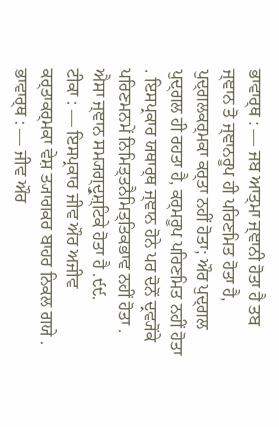ਭਾਵਾਰ੍ਥ : — ਜਬ ਆਤ੍ਮਾ ਜ੍ਞਾਨੀ ਹੋਤਾ ਹੈ ਤਬ ਜ੍ਞਾਨ ਤੋ ਜ੍ਞਾਨਰੂਪ ਹੀ ਪਰਿਣਮਿਤ ਹੋਤਾ ਹੈ, ਪੁਦ੍ਗਲਕਰ੍ਮਕਾ ਕਰ੍ਤਾ ਨਹੀਂ ਹੋਤਾ; ਔਰ ਪੁਦ੍ਗਲ ਪੁਦ੍ਗਲ ਹੀ ਰਹਤਾ ਹੈ, ਕਰ੍ਮਰੂਪ ਪਰਿਣਮਿਤ ਨਹੀਂ ਹੋਤਾ . ਇਸਪ੍ਰਕਾਰ ਯਥਾਰ੍ਥ ਜ੍ਞਾਨ ਹੋਨੇ ਪਰ ਦੋਨੋਂ ਦ੍ਰਵ੍ਯੋਂਕੇ ਪਰਿਣਮਨਮੇਂ ਨਿਮਿਤ੍ਤਨੈਮਿਤ੍ਤਿਕਭਾਵ ਨਹੀਂ ਹੋਤਾ . ਐਸਾ ਜ੍ਞਾਨ ਸਮ੍ਯਗ੍ਦ੍ਰੁਸ਼੍ਟਿਕੇ ਹੋਤਾ ਹੈ .੯੯.
ਟੀਕਾ : — ਇਸਪ੍ਰਕਾਰ ਜੀਵ ਔਰ ਅਜੀਵ ਕਰ੍ਤਾਕਰ੍ਮਕਾ ਵੇਸ਼ ਤ੍ਯਾਗਕਰ ਬਾਹਰ ਨਿਕਲ ਗਯੇ .
ਭਾਵਾਰ੍ਥ : — ਜੀਵ ਔਰ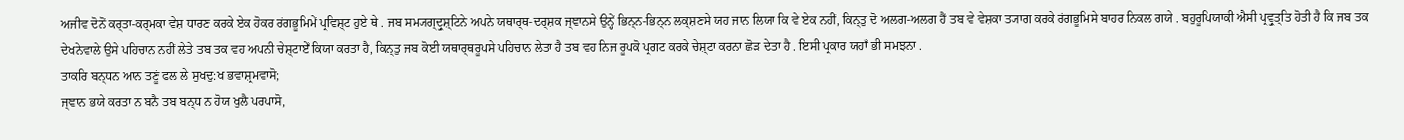ਅਜੀਵ ਦੋਨੋਂ ਕਰ੍ਤਾ-ਕਰ੍ਮਕਾ ਵੇਸ਼ ਧਾਰਣ ਕਰਕੇ ਏਕ ਹੋਕਰ ਰਂਗਭੂਮਿਮੇਂ ਪ੍ਰਵਿਸ਼੍ਟ ਹੁਏ ਥੇ . ਜਬ ਸਮ੍ਯਗ੍ਦ੍ਰੁਸ਼੍ਟਿਨੇ ਅਪਨੇ ਯਥਾਰ੍ਥ-ਦਰ੍ਸ਼ਕ ਜ੍ਞਾਨਸੇ ਉਨ੍ਹੇਂ ਭਿਨ੍ਨ-ਭਿਨ੍ਨ ਲਕ੍ਸ਼ਣਸੇ ਯਹ ਜਾਨ ਲਿਯਾ ਕਿ ਵੇ ਏਕ ਨਹੀਂ, ਕਿਨ੍ਤੁ ਦੋ ਅਲਗ-ਅਲਗ ਹੈਂ ਤਬ ਵੇ ਵੇਸ਼ਕਾ ਤ੍ਯਾਗ ਕਰਕੇ ਰਂਗਭੂਮਿਸੇ ਬਾਹਰ ਨਿਕਲ ਗਯੇ . ਬਹੁਰੂਪਿਯਾਕੀ ਐਸੀ ਪ੍ਰਵ੍ਰੁਤ੍ਤਿ ਹੋਤੀ ਹੈ ਕਿ ਜਬ ਤਕ ਦੇਖਨੇਵਾਲੇ ਉਸੇ ਪਹਿਚਾਨ ਨਹੀਂ ਲੇਤੇ ਤਬ ਤਕ ਵਹ ਅਪਨੀ ਚੇਸ਼੍ਟਾਏਁ ਕਿਯਾ ਕਰਤਾ ਹੈ, ਕਿਨ੍ਤੁ ਜਬ ਕੋਈ ਯਥਾਰ੍ਥਰੂਪਸੇ ਪਹਿਚਾਨ ਲੇਤਾ ਹੈ ਤਬ ਵਹ ਨਿਜ ਰੂਪਕੋ ਪ੍ਰਗਟ ਕਰਕੇ ਚੇਸ਼੍ਟਾ ਕਰਨਾ ਛੋੜ ਦੇਤਾ ਹੈ . ਇਸੀ ਪ੍ਰਕਾਰ ਯਹਾਁ ਭੀ ਸਮਝਨਾ .
ਤਾਕਰਿ ਬਨ੍ਧਨ ਆਨ ਤਣੂਂ ਫਲ ਲੇ ਸੁਖਦੁ:ਖ ਭਵਾਸ਼੍ਰਮਵਾਸੋ;
ਜ੍ਞਾਨ ਭਯੇ ਕਰਤਾ ਨ ਬਨੈ ਤਬ ਬਨ੍ਧ ਨ ਹੋਯ ਖੁਲੈ ਪਰਪਾਸੋ,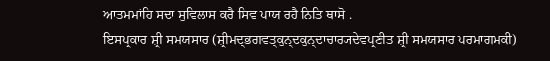ਆਤਮਮਾਂਹਿ ਸਦਾ ਸੁਵਿਲਾਸ ਕਰੈ ਸਿਵ ਪਾਯ ਰਹੈ ਨਿਤਿ ਥਾਸੋ .
ਇਸਪ੍ਰਕਾਰ ਸ਼੍ਰੀ ਸਮਯਸਾਰ (ਸ਼੍ਰੀਮਦ੍ਭਗਵਤ੍ਕੁਨ੍ਦਕੁਨ੍ਦਾਚਾਰ੍ਯਦੇਵਪ੍ਰਣੀਤ ਸ਼੍ਰੀ ਸਮਯਸਾਰ ਪਰਮਾਗਮਕੀ)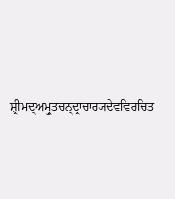ਸ਼੍ਰੀਮਦ੍ਅਮ੍ਰੁਤਚਨ੍ਦ੍ਰਾਚਾਰ੍ਯਦੇਵਵਿਰਚਿਤ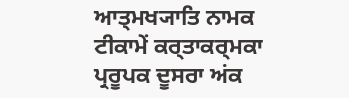ਆਤ੍ਮਖ੍ਯਾਤਿ ਨਾਮਕ ਟੀਕਾਮੇਂ ਕਰ੍ਤਾਕਰ੍ਮਕਾ ਪ੍ਰਰੂਪਕ ਦੂਸਰਾ ਅਂਕ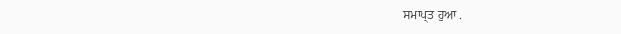ਸਮਾਪ੍ਤ ਹੁਆ .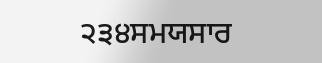੨੩੪ਸਮਯਸਾਰ